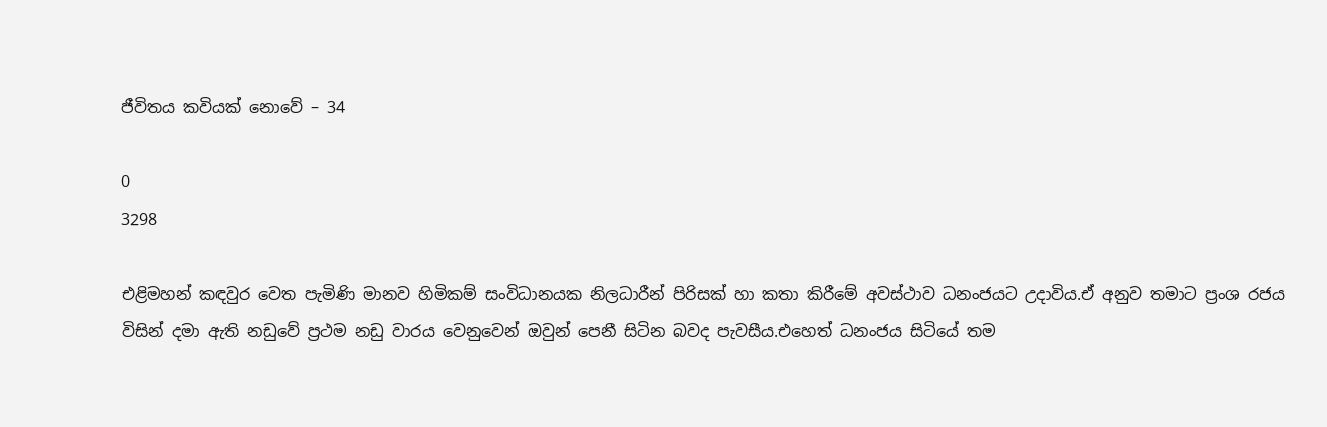ජීවිතය කවියක් නොවේ – 34

0
3298

එළිමහන් කඳවුර වෙත පැමිණි මානව හිමිකම් සංවිධානයක නිලධාරීන් පිරිසක් හා කතා කිරීමේ අවස්ථාව ධනංජයට උදාවිය.ඒ අනුව තමාට ප්‍රංශ රජය විසින් දමා ඇති නඩුවේ ප්‍රථම නඩු වාරය වෙනුවෙන් ඔවුන් පෙනී සිටින බවද පැවසීය.එහෙත් ධනංජය සිටියේ තම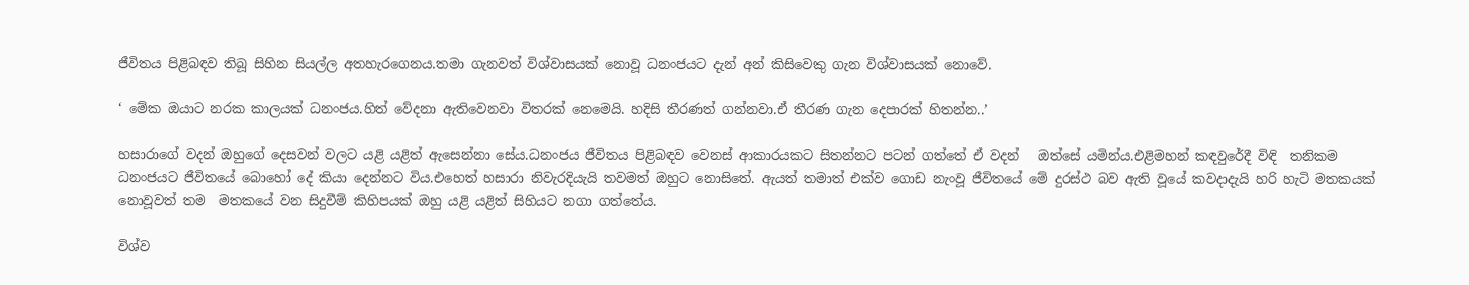ජීවිතය පිළිබඳව තිබූ සිහින සියල්ල අතහැරගෙනය.තමා ගැනවත් විශ්වාසයක් නොවූ ධනංජයට දැන් අන් කිසිවෙකු ගැන විශ්වාසයක් නොවේ.

‘ මේක ඔයාට නරක කාලයක් ධනංජය.හිත් වේදනා ඇතිවෙනවා විතරක් නෙමෙයි. හදිසි තීරණත් ගන්නවා.ඒ තීරණ ගැන දෙපාරක් හිතන්න..’

හසාරාගේ වදන් ඔහුගේ දෙසවන් වලට යළි යළිත් ඇසෙන්නා සේය.ධනංජය ජීවිතය පිළිබඳව වෙනස් ආකාරයකට සිතන්නට පටන් ගත්තේ ඒ වදන්   ඔත්සේ යමින්ය.එළිමහන් කඳවුරේදී විඳි  තනිකම ධනංජයට ජීවිතයේ බොහෝ දේ කියා දෙන්නට විය.එහෙත් හසාරා නිවැරදියැයි තවමත් ඔහුට නොසිතේ. ඇයත් තමාත් එක්ව ගොඩ නැංවූ ජීවිතයේ මේ දුරස්ථ බව ඇති වූයේ කවදාදැයි හරි හැටි මතකයක් නොවූවත් තම  මතකයේ වන සිදුවීම් කිහිපයක් ඔහු යළි යළිත් සිහියට නගා ගත්තේය.

විශ්ව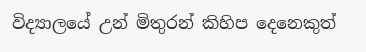විද්‍යාලයේ උන් මිතුරන් කිහිප දෙනෙකුත්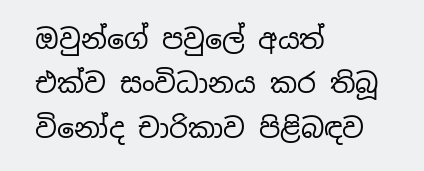ඔවුන්ගේ පවුලේ අයත්  එක්ව සංවිධානය කර තිබූ විනෝද චාරිකාව පිළිබඳව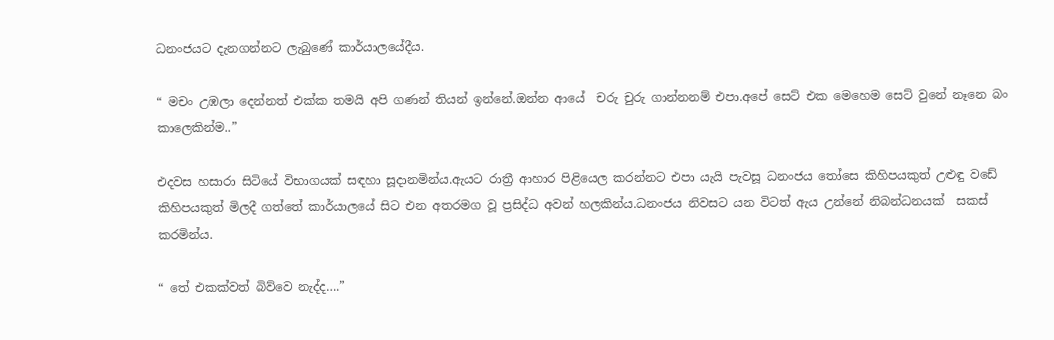ධනංජයට දැනගන්නට ලැබුණේ කාර්යාලයේදීය.

“ මචං උඹලා දෙන්නත් එක්ක තමයි අපි ගණන් තියන් ඉන්නේ.ඔන්න ආයේ  චරු චුරු ගාන්නනම් එපා.අපේ සෙට් එක මෙහෙම සෙට් වුනේ නෑනෙ බං කාලෙකින්ම..”

එදවස හසාරා සිටියේ විභාගයක් සඳහා සූදානමින්ය.ඇයට රාත්‍රී ආහාර පිළියෙල කරන්නට එපා යැයි පැවසූ ධනංජය තෝසෙ කිහිපයකුත් උළුඳු වඩේ කිහිපයකුත් මිලදී ගත්තේ කාර්යාලයේ සිට එන අතරමග වූ ප්‍රසිද්ධ අවන් හලකින්ය.ධනංජය නිවසට යන විටත් ඇය උන්නේ නිබන්ධනයක්  සකස් කරමින්ය.

“ තේ එකක්වත් බිව්වෙ නැද්ද….”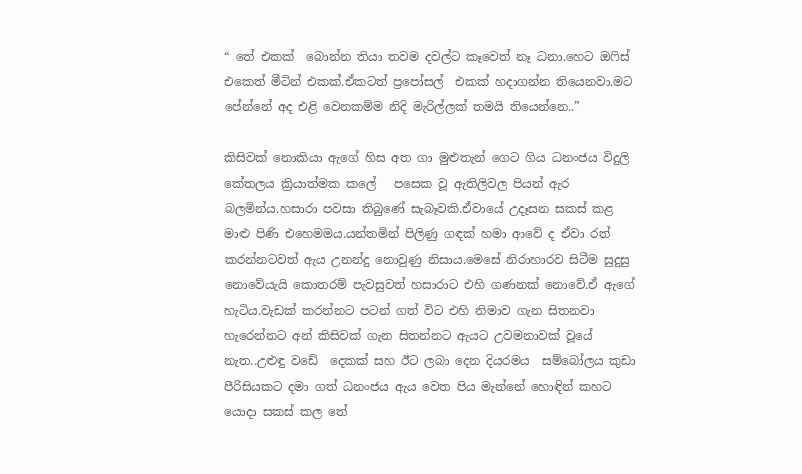“ තේ එකක්  බොන්න තියා තවම දවල්ට කෑවෙත් නෑ ධනා.හෙට ඔෆිස් එකෙත් මීටින් එකක්.ඒකටත් ප්‍රපෝසල්  එකක් හදාගන්න තියෙනවා.මට පේන්නේ අද එළි වෙනකම්ම නිදි මැරිල්ලක් තමයි තියෙන්නෙ..”

කිසිවක් නොකියා ඇගේ හිස අත ගා මුළුතැන් ගෙට ගිය ධනංජය විදුලි  කේතලය ක්‍රියාත්මක කලේ   පසෙක වූ ඇතිලිවල පියන් ඇර බලමින්ය.හසාරා පවසා තිබුණේ සැබෑවකි.ඒවායේ උදෑසන සකස් කළ මාළු පිණි එහෙමමය.යන්තමින් පිලිණු ගඳක් හමා ආවේ ද ඒවා රත් කරන්නටවත් ඇය උනන්දු නොවුණු නිසාය.මෙසේ නිරාහාරව සිටීම සුදුසු නොවේයැයි කොතරම් පැවසුවත් හසාරාට එහි ගණනක් නොවේ.ඒ ඇගේ හැටිය.වැඩක් කරන්නට පටන් ගත් විට එහි නිමාව ගැන සිතනවා හැරෙන්නට අන් කිසිවක් ගැන සිතන්නට ඇයට උවමනාවක් වූයේ නැත..උළුඳු වඩේ  දෙකක් සහ ඊට ලබා දෙන දියරමය  සම්බෝලය කුඩා පීරිසියකට දමා ගත් ධනංජය ඇය වෙත පිය මැන්නේ හොඳින් කහට යොදා සකස් කල තේ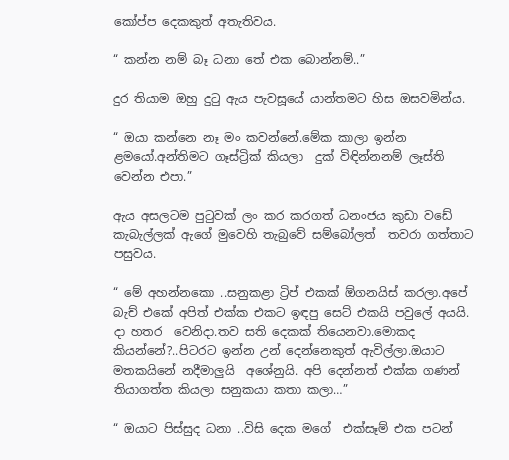කෝප්ප දෙකකුත් අතැතිවය.

“ කන්න නම් බෑ ධනා තේ එක බොන්නම්..”

දුර තියාම ඔහු දුටු ඇය පැවසූයේ යාන්තමට හිස ඔසවමින්ය.

“ ඔයා කන්නෙ නෑ මං කවන්නේ.මේක කාලා ඉන්න ළමයෝ.අන්තිමට ගෑස්ට්‍රික් කියලා  දුක් විඳින්නනම් ලෑස්ති වෙන්න එපා.”

ඇය අසලටම පුටුවක් ලං කර කරගත් ධනංජය කුඩා වඩේ කැබැල්ලක් ඇගේ මුවෙහි තැබුවේ සම්බෝලත්  තවරා ගත්තාට පසුවය.

“ මේ අහන්නකො ..සනුකළා ට්‍රිප් එකක් ඕගනයිස් කරලා.අපේ බැච් එකේ අපිත් එක්ක එකට ඉඳපු සෙට් එකයි පවුලේ අයයි. දා හතර  වෙනිදා.තව සති දෙකක් තියෙනවා.මොකද කියන්නේ?..පිටරට ඉන්න උන් දෙන්නෙකුත් ඇවිල්ලා.ඔයාට මතකයිනේ නදීමාලුයි  අශේනුයි. අපි දෙන්නත් එක්ක ගණන් තියාගත්ත කියලා සනුකයා කතා කලා…”

“ ඔයාට පිස්සුද ධනා ..විසි දෙක මගේ  එක්සෑම් එක පටන්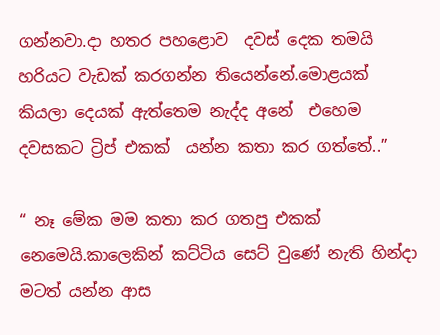ගන්නවා.දා හතර පහළොව  දවස් දෙක තමයි හරියට වැඩක් කරගන්න තියෙන්නේ.මොළයක් කියලා දෙයක් ඇත්තෙම නැද්ද අනේ  එහෙම දවසකට ට්‍රිප් එකක්  යන්න කතා කර ගත්තේ..”

“ නෑ මේක මම කතා කර ගතපු එකක්  නෙමෙයි.කාලෙකින් කට්ටිය සෙට් වුණේ නැති හින්දා මටත් යන්න ආස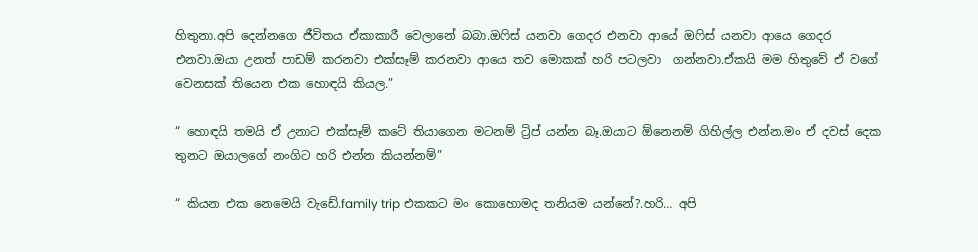හිතුනා.අපි දෙන්නගෙ ජීවිතය ඒකාකාරී වෙලානේ බබා.ඔෆිස් යනවා ගෙදර එනවා ආයේ ඔෆිස් යනවා ආයෙ ගෙදර එනවා.ඔයා උනත් පාඩම් කරනවා එක්සෑම් කරනවා ආයෙ තව මොකක් හරි පටලවා  ගන්නවා.ඒකයි මම හිතුවේ ඒ වගේ වෙනසක් තියෙන එක හොඳයි කියල.”

“ හොඳයි තමයි ඒ උනාට එක්සෑම් කටේ තියාගෙන මටනම් ට්‍රිප් යන්න බෑ.ඔයාට ඕනෙනම් ගිහිල්ල එන්න.මං ඒ දවස් දෙක තුනට ඔයාලගේ නංගිට හරි එන්න කියන්නම්”

“ කියන එක නෙමෙයි වැඩේ.family trip එකකට මං කොහොමද තනියම යන්නේ?.හරි… අපි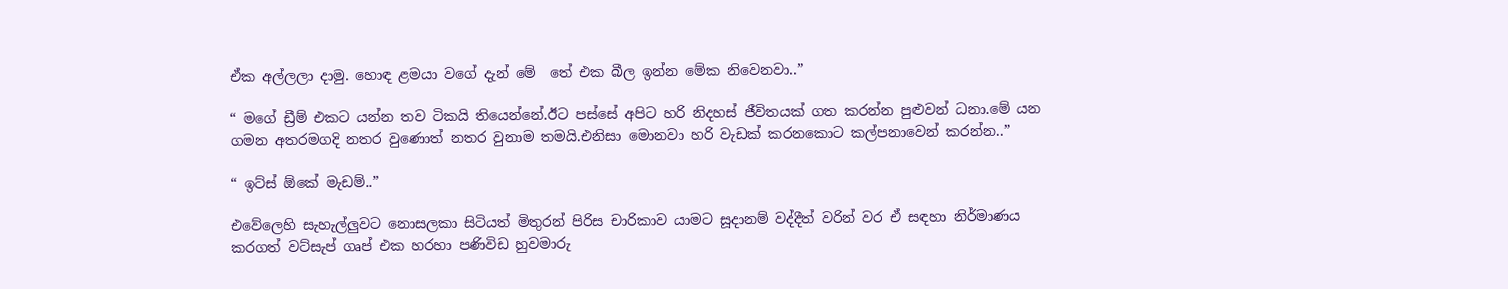ඒක අල්ලලා දාමු. හොඳ ළමයා වගේ දැන් මේ  තේ එක බීල ඉන්න මේක නිවෙනවා..”

“ මගේ ඩ්‍රීම් එකට යන්න තව ටිකයි තියෙන්නේ.ඊට පස්සේ අපිට හරි නිදහස් ජීවිතයක් ගත කරන්න පුළුවන් ධනා.මේ යන ගමන අතරමගදි නතර වුණොත් නතර වුනාම තමයි.එනිසා මොනවා හරි වැඩක් කරනකොට කල්පනාවෙන් කරන්න..”

“ ඉට්ස් ඕකේ මැඩම්..”

එවේලෙහි සැහැල්ලුවට නොසලකා සිටියත් මිතුරන් පිරිස චාරිකාව යාමට සූදානම් වද්දීත් වරින් වර ඒ සඳහා නිර්මාණය කරගත් වට්සැප් ගෘප් එක හරහා පණිවිඩ හුවමාරු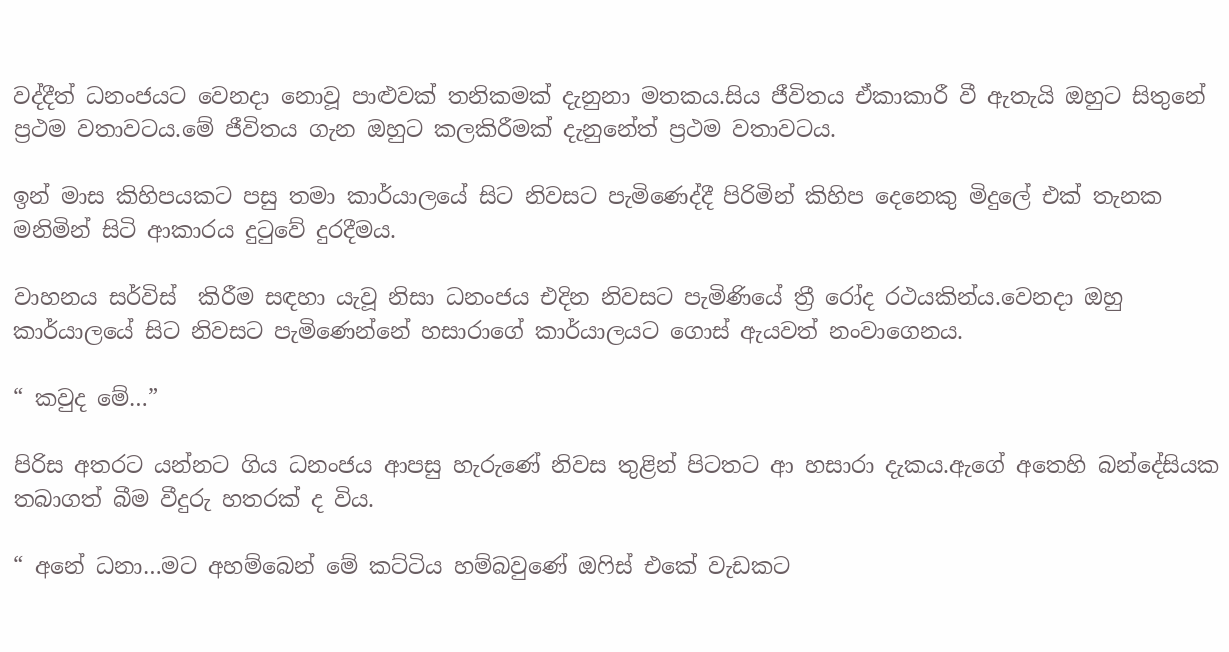වද්දීත් ධනංජයට වෙනදා නොවූ පාළුවක් තනිකමක් දැනුනා මතකය.සිය ජීවිතය ඒකාකාරී වී ඇතැයි ඔහුට සිතුනේ ප්‍රථම වතාවටය.මේ ජීවිතය ගැන ඔහුට කලකිරීමක් දැනුනේත් ප්‍රථම වතාවටය.

ඉන් මාස කිහිපයකට පසු තමා කාර්යාලයේ සිට නිවසට පැමිණෙද්දී පිරිමින් කිහිප දෙනෙකු මිදුලේ එක් තැනක මනිමින් සිටි ආකාරය දුටුවේ දුරදීමය.

වාහනය සර්විස්  කිරීම සඳහා යැවූ නිසා ධනංජය එදින නිවසට පැමිණියේ ත්‍රී රෝද රථයකින්ය.වෙනදා ඔහු කාර්යාලයේ සිට නිවසට පැමිණෙන්නේ හසාරාගේ කාර්යාලයට ගොස් ඇයවත් නංවාගෙනය.

“ කවුද මේ…”

පිරිස අතරට යන්නට ගිය ධනංජය ආපසු හැරුණේ නිවස තුළින් පිටතට ආ හසාරා දැකය.ඇගේ අතෙහි බන්දේසියක තබාගත් බීම වීදුරු හතරක් ද විය.

“ අනේ ධනා…මට අහම්බෙන් මේ කට්ටිය හම්බවුණේ ඔෆිස් එකේ වැඩකට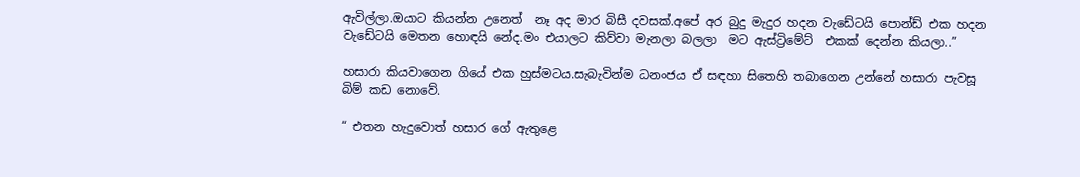ඇවිල්ලා.ඔයාට කියන්න උනෙත්  නෑ අද මාර බිසී දවසක්.අපේ අර බුදු මැදුර හදන වැඩේටයි පොන්ඩ් එක හදන වැඩේටයි මෙතන හොඳයි නේද.මං එයාලට කිව්වා මැනලා බලලා  මට ඇස්ට්‍රිමේට්  එකක් දෙන්න කියලා..”

හසාරා කියවාගෙන ගියේ එක හුස්මටය.සැබැවින්ම ධනංජය ඒ සඳහා සිතෙහි තබාගෙන උන්නේ හසාරා පැවසූ බිම් කඩ නොවේ.

“ එතන හැදුවොත් හසාර ගේ ඇතුළෙ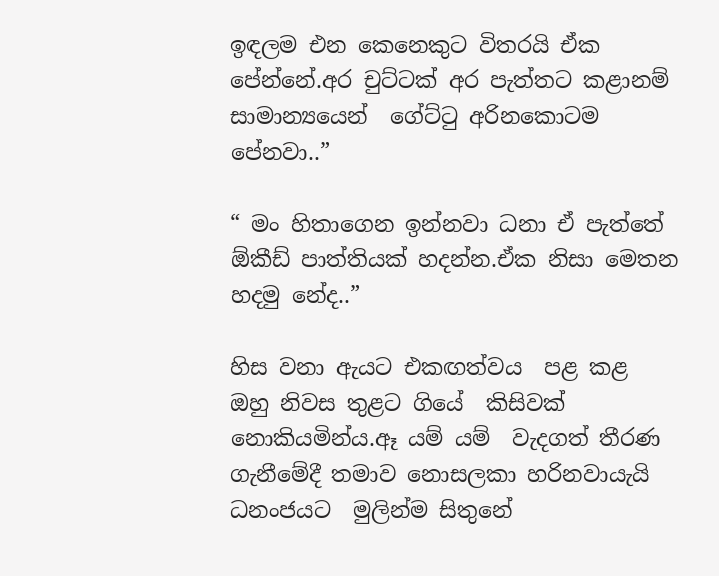ඉඳලම එන කෙනෙකුට විතරයි ඒක පේන්නේ.අර චුට්ටක් අර පැත්තට කළානම් සාමාන්‍යයෙන්  ගේට්ටු අරිනකොටම පේනවා..”

“ මං හිතාගෙන ඉන්නවා ධනා ඒ පැත්තේ ඕකීඩ් පාත්තියක් හදන්න.ඒක නිසා මෙතන හදමු නේද..”

හිස වනා ඇයට එකඟත්වය  පළ කළ ඔහු නිවස තුළට ගියේ  කිසිවක් නොකියමින්ය.ඈ යම් යම්  වැදගත් තීරණ ගැනීමේදී තමාව නොසලකා හරිනවායැයි  ධනංජයට  මුලින්ම සිතුනේ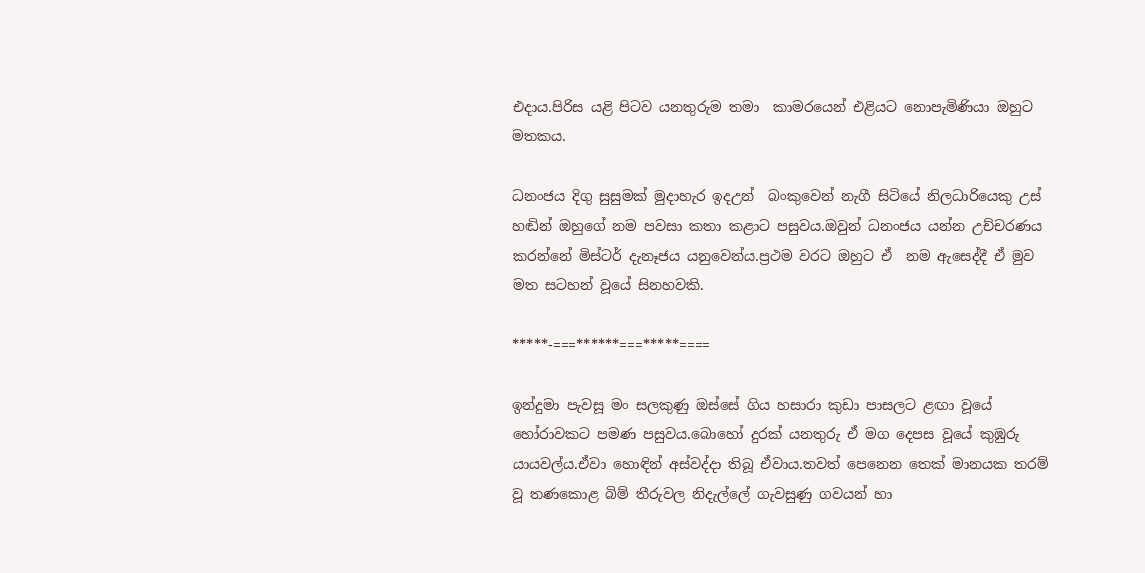එදාය.පිරිස යළි පිටව යනතුරුම තමා  කාමරයෙන් එළියට නොපැමිණියා ඔහුට  මතකය.

ධනංජය දිගු සුසුමක් මුදාහැර ඉදඋන්  බංකුවෙන් නැගී සිටියේ නිලධාරියෙකු උස් හඬින් ඔහුගේ නම පවසා කතා කළාට පසුවය.ඔවුන් ධනංජය යන්න උච්චරණය කරන්නේ මිස්ටර් දැනෑජය යනුවෙන්ය.ප්‍රථම වරට ඔහුට ඒ  නම ඇසෙද්දී ඒ මුව මත සටහන් වූයේ සිනහවකි.

*****-===******===*****====

ඉන්දුමා පැවසූ මං සලකුණු ඔස්සේ ගිය හසාරා කුඩා පාසලට ළඟා වූයේ හෝරාවකට පමණ පසුවය.බොහෝ දුරක් යනතුරු ඒ මග දෙපස වූයේ කුඹුරු යායවල්ය.ඒවා හොඳින් අස්වද්දා තිබූ ඒවාය.තවත් පෙනෙන තෙක් මානයක තරම් වූ තණකොළ බිම් තීරුවල නිදැල්ලේ ගැවසුණු ගවයන් හා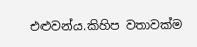එළුවන්ය.කිහිප වතාවක්ම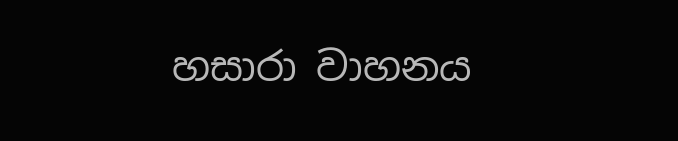හසාරා වාහනය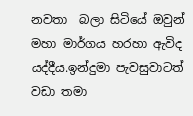නවතා  බලා සිටියේ ඔවුන් මහා මාර්ගය හරහා ඇවිද යද්දීය.ඉන්දුමා පැවසුවාටත් වඩා තමා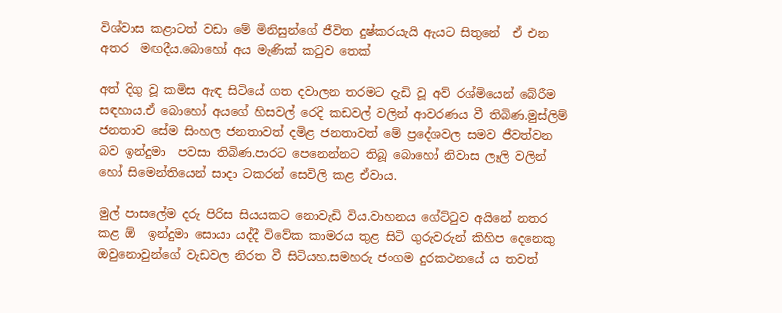විශ්වාස කළාටත් වඩා මේ මිනිසුන්ගේ ජීවිත දුෂ්කරයැයි ඇයට සිතුනේ  ඒ එන අතර  මඟදීය.බොහෝ අය මැණික් කටුව තෙක්

අත් දිගු වූ කමිස ඇඳ සිටියේ ගත දවාලන තරමට දැඩි වූ අව් රශ්මියෙන් බේරීම සඳහාය.ඒ බොහෝ අයගේ හිසවල් රෙදි කඩවල් වලින් ආවරණය වී තිබිණ.මුස්ලිම් ජනතාව සේම සිංහල ජනතාවත් දමිළ ජනතාවත් මේ ප්‍රදේශවල සමව ජීවත්වන බව ඉන්දුමා  පවසා තිබිණ.පාරට පෙනෙන්නට තිබූ බොහෝ නිවාස ලෑලි වලින් හෝ සිමෙන්තියෙන් සාදා ටකරන් සෙවිලි කළ ඒවාය.

මුල් පාසලේම දරු පිරිස සියයකට නොවැඩි විය.වාහනය ගේට්ටුව අයිනේ නතර කළ ඕ  ඉන්දුමා සොයා යද්දී විවේක කාමරය තුළ සිටි ගුරුවරුන් කිහිප දෙනෙකු ඔවුනොවුන්ගේ වැඩවල නිරත වී සිටියහ.සමහරු ජංගම දුරකථනයේ ය තවත්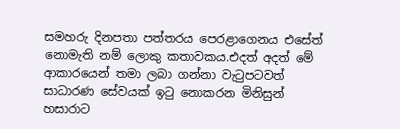සමහරු දිනපතා පත්තරය පෙරළාගෙනය එසේත් නොමැති නම් ලොකු කතාවකය.එදත් අදත් මේ ආකාරයෙන් තමා ලබා ගන්නා වැටුපටවත් සාධාරණ සේවයක් ඉටු නොකරන මිනිසුන් හසාරාට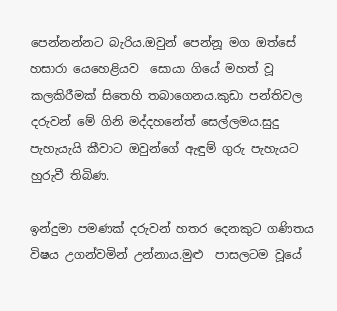පෙන්නන්නට බැරිය.ඔවුන් පෙන්නූ මග ඔත්සේ හසාරා යෙහෙළියව  සොයා ගියේ මහත් වූ කලකිරීමක් සිතෙහි තබාගෙනය.කුඩා පන්තිවල දරුවන් මේ ගිනි මද්දහනේත් සෙල්ලමය.සුදු පැහැයැයි කීවාට ඔවුන්ගේ ඇඳුම් ගුරු පැහැයට හුරුවී තිබිණ.

ඉන්දුමා පමණක් දරුවන් හතර දෙනකුට ගණිතය විෂය උගන්වමින් උන්නාය.මුළු  පාසලටම වූයේ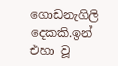ගොඩනැගිලි දෙකකි.ඉන් එහා වූ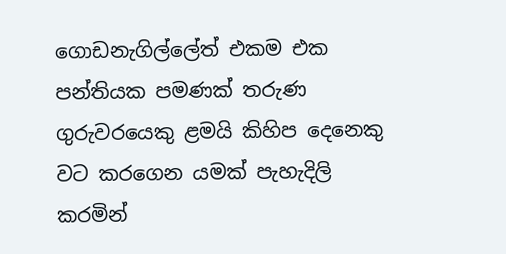ගොඩනැගිල්ලේත් එකම එක පන්තියක පමණක් තරුණ ගුරුවරයෙකු ළමයි කිහිප දෙනෙකු වට කරගෙන යමක් පැහැදිලි කරමින්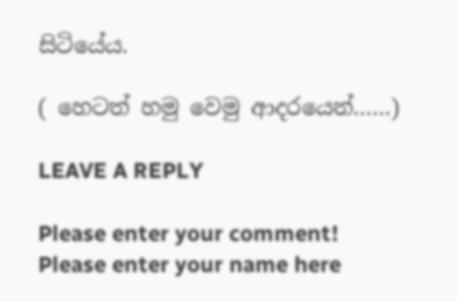සිටියේය.

( හෙටත් හමු වෙමු ආදරයෙන්……)

LEAVE A REPLY

Please enter your comment!
Please enter your name here